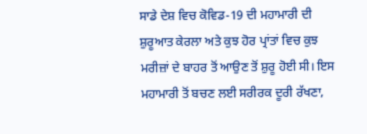ਸਾਡੇ ਦੇਸ਼ ਵਿਚ ਕੋਵਿਡ-19 ਦੀ ਮਹਾਮਾਰੀ ਦੀ ਸ਼ੁਰੂਆਤ ਕੇਰਲਾ ਅਤੇ ਕੁਝ ਹੋਰ ਪ੍ਰਾਂਤਾਂ ਵਿਚ ਕੁਝ ਮਰੀਜ਼ਾਂ ਦੇ ਬਾਹਰ ਤੋਂ ਆਉਣ ਤੋਂ ਸ਼ੁਰੂ ਹੋਈ ਸੀ। ਇਸ ਮਹਾਮਾਰੀ ਤੋਂ ਬਚਣ ਲਈ ਸਰੀਰਕ ਦੂਰੀ ਰੱਖਣਾ,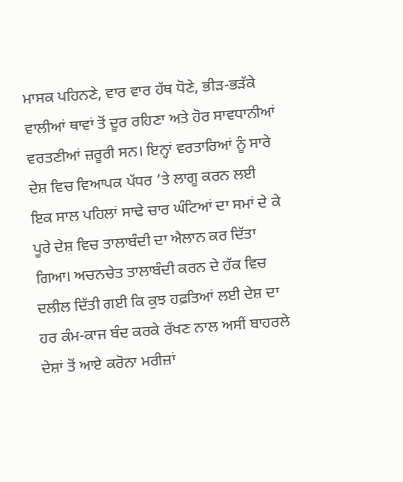ਮਾਸਕ ਪਹਿਨਣੇ, ਵਾਰ ਵਾਰ ਹੱਥ ਧੋਣੇ, ਭੀੜ-ਭੜੱਕੇ ਵਾਲੀਆਂ ਥਾਵਾਂ ਤੋਂ ਦੂਰ ਰਹਿਣਾ ਅਤੇ ਹੋਰ ਸਾਵਧਾਨੀਆਂ ਵਰਤਣੀਆਂ ਜ਼ਰੂਰੀ ਸਨ। ਇਨ੍ਹਾਂ ਵਰਤਾਰਿਆਂ ਨੂੰ ਸਾਰੇ ਦੇਸ਼ ਵਿਚ ਵਿਆਪਕ ਪੱਧਰ ’ਤੇ ਲਾਗੂ ਕਰਨ ਲਈ ਇਕ ਸਾਲ ਪਹਿਲਾਂ ਸਾਢੇ ਚਾਰ ਘੰਟਿਆਂ ਦਾ ਸਮਾਂ ਦੇ ਕੇ ਪੂਰੇ ਦੇਸ਼ ਵਿਚ ਤਾਲਾਬੰਦੀ ਦਾ ਐਲਾਨ ਕਰ ਦਿੱਤਾ ਗਿਆ। ਅਚਨਚੇਤ ਤਾਲਾਬੰਦੀ ਕਰਨ ਦੇ ਹੱਕ ਵਿਚ ਦਲੀਲ ਦਿੱਤੀ ਗਈ ਕਿ ਕੁਝ ਹਫ਼ਤਿਆਂ ਲਈ ਦੇਸ਼ ਦਾ ਹਰ ਕੰਮ-ਕਾਜ ਬੰਦ ਕਰਕੇ ਰੱਖਣ ਨਾਲ ਅਸੀਂ ਬਾਹਰਲੇ ਦੇਸ਼ਾਂ ਤੋਂ ਆਏ ਕਰੋਨਾ ਮਰੀਜ਼ਾਂ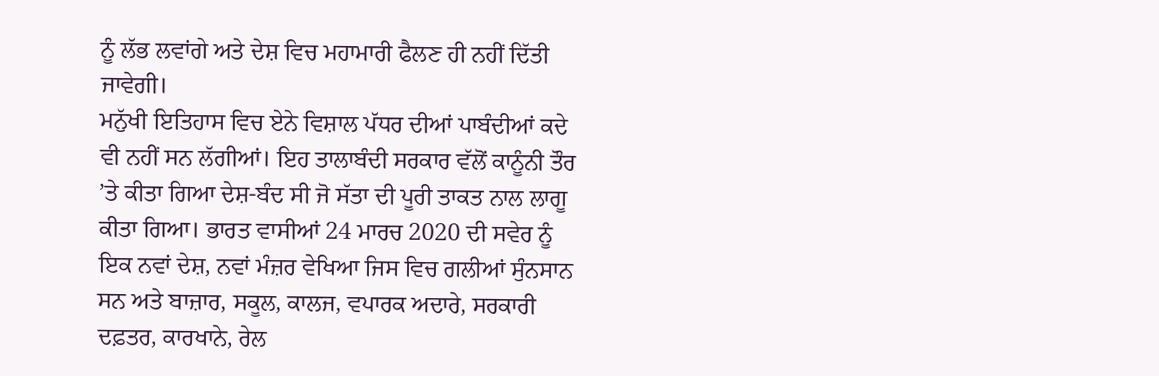ਨੂੰ ਲੱਭ ਲਵਾਂਗੇ ਅਤੇ ਦੇਸ਼ ਵਿਚ ਮਹਾਮਾਰੀ ਫੈਲਣ ਹੀ ਨਹੀਂ ਦਿੱਤੀ ਜਾਵੇਗੀ।
ਮਨੁੱਖੀ ਇਤਿਹਾਸ ਵਿਚ ਏਨੇ ਵਿਸ਼ਾਲ ਪੱਧਰ ਦੀਆਂ ਪਾਬੰਦੀਆਂ ਕਦੇ ਵੀ ਨਹੀਂ ਸਨ ਲੱਗੀਆਂ। ਇਹ ਤਾਲਾਬੰਦੀ ਸਰਕਾਰ ਵੱਲੋਂ ਕਾਨੂੰਨੀ ਤੌਰ ’ਤੇ ਕੀਤਾ ਗਿਆ ਦੇਸ਼-ਬੰਦ ਸੀ ਜੋ ਸੱਤਾ ਦੀ ਪੂਰੀ ਤਾਕਤ ਨਾਲ ਲਾਗੂ ਕੀਤਾ ਗਿਆ। ਭਾਰਤ ਵਾਸੀਆਂ 24 ਮਾਰਚ 2020 ਦੀ ਸਵੇਰ ਨੂੰ ਇਕ ਨਵਾਂ ਦੇਸ਼, ਨਵਾਂ ਮੰਜ਼ਰ ਵੇਖਿਆ ਜਿਸ ਵਿਚ ਗਲੀਆਂ ਸੁੰਨਸਾਨ ਸਨ ਅਤੇ ਬਾਜ਼ਾਰ, ਸਕੂਲ, ਕਾਲਜ, ਵਪਾਰਕ ਅਦਾਰੇ, ਸਰਕਾਰੀ ਦਫ਼ਤਰ, ਕਾਰਖਾਨੇ, ਰੇਲ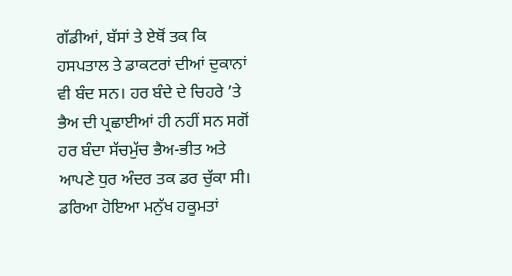ਗੱਡੀਆਂ, ਬੱਸਾਂ ਤੇ ਏਥੋਂ ਤਕ ਕਿ ਹਸਪਤਾਲ ਤੇ ਡਾਕਟਰਾਂ ਦੀਆਂ ਦੁਕਾਨਾਂ ਵੀ ਬੰਦ ਸਨ। ਹਰ ਬੰਦੇ ਦੇ ਚਿਹਰੇ ’ਤੇ ਭੈਅ ਦੀ ਪ੍ਰਛਾਈਆਂ ਹੀ ਨਹੀਂ ਸਨ ਸਗੋਂ ਹਰ ਬੰਦਾ ਸੱਚਮੁੱਚ ਭੈਅ-ਭੀਤ ਅਤੇ ਆਪਣੇ ਧੁਰ ਅੰਦਰ ਤਕ ਡਰ ਚੁੱਕਾ ਸੀ। ਡਰਿਆ ਹੋਇਆ ਮਨੁੱਖ ਹਕੂਮਤਾਂ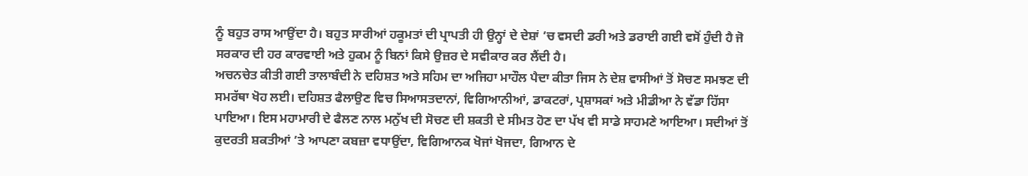ਨੂੰ ਬਹੁਤ ਰਾਸ ਆਉਂਦਾ ਹੈ। ਬਹੁਤ ਸਾਰੀਆਂ ਹਕੂਮਤਾਂ ਦੀ ਪ੍ਰਾਪਤੀ ਹੀ ਉਨ੍ਹਾਂ ਦੇ ਦੇਸ਼ਾਂ ’ਚ ਵਸਦੀ ਡਰੀ ਅਤੇ ਡਰਾਈ ਗਈ ਵਸੋਂ ਹੁੰਦੀ ਹੈ ਜੋ ਸਰਕਾਰ ਦੀ ਹਰ ਕਾਰਵਾਈ ਅਤੇ ਹੁਕਮ ਨੂੰ ਬਿਨਾਂ ਕਿਸੇ ਉਜ਼ਰ ਦੇ ਸਵੀਕਾਰ ਕਰ ਲੈਂਦੀ ਹੈ।
ਅਚਨਚੇਤ ਕੀਤੀ ਗਈ ਤਾਲਾਬੰਦੀ ਨੇ ਦਹਿਸ਼ਤ ਅਤੇ ਸਹਿਮ ਦਾ ਅਜਿਹਾ ਮਾਹੌਲ ਪੈਦਾ ਕੀਤਾ ਜਿਸ ਨੇ ਦੇਸ਼ ਵਾਸੀਆਂ ਤੋਂ ਸੋਚਣ ਸਮਝਣ ਦੀ ਸਮਰੱਥਾ ਖੋਹ ਲਈ। ਦਹਿਸ਼ਤ ਫੈਲਾਉਣ ਵਿਚ ਸਿਆਸਤਦਾਨਾਂ, ਵਿਗਿਆਨੀਆਂ, ਡਾਕਟਰਾਂ, ਪ੍ਰਸ਼ਾਸਕਾਂ ਅਤੇ ਮੀਡੀਆ ਨੇ ਵੱਡਾ ਹਿੱਸਾ ਪਾਇਆ। ਇਸ ਮਹਾਮਾਰੀ ਦੇ ਫੈਲਣ ਨਾਲ ਮਨੁੱਖ ਦੀ ਸੋਚਣ ਦੀ ਸ਼ਕਤੀ ਦੇ ਸੀਮਤ ਹੋਣ ਦਾ ਪੱਖ ਵੀ ਸਾਡੇ ਸਾਹਮਣੇ ਆਇਆ। ਸਦੀਆਂ ਤੋਂ ਕੁਦਰਤੀ ਸ਼ਕਤੀਆਂ ’ਤੇ ਆਪਣਾ ਕਬਜ਼ਾ ਵਧਾਉਂਦਾ, ਵਿਗਿਆਨਕ ਖੋਜਾਂ ਖੋਜਦਾ, ਗਿਆਨ ਦੇ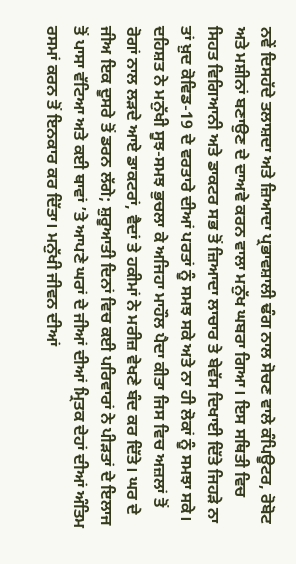ਨਵੇਂ ਦਿਸਹੱਦੇ ਤਲਾਸ਼ਦਾ ਅਤੇ ਜ਼ਿਆਦਾ ਪ੍ਰਭਾਵਸ਼ਾਲੀ ਢੰਗ ਨਾਲ ਸੋਚਣ ਵਾਲੇ ਕੰਪਿਊਟਰ, ਰੋਬੋਟ ਅਤੇ ਮਸ਼ੀਨਾਂ ਬਣਾਉਣ ਦੇ ਦਾਅਵੇ ਕਰਨ ਵਾਲਾ ਮਨੁੱਖ ਘਬਰਾ ਗਿਆ। ਇਸ ਸਥਿਤੀ ਵਿਚ ਸਿਹਤ ਵਿਗਿਆਨੀ ਅਤੇ ਡਾਕਟਰ ਸਭ ਤੋਂ ਜ਼ਿਆਦਾ ਲਾਚਾਰ ਤੇ ਬੇਵੱਸ ਦਿਖਾਈ ਦਿੱਤੇ ਜਿਹੜੇ ਨਾ ਤਾਂ ਖ਼ੁਦ ਕੋਵਿਡ-19 ਦੇ ਵਰਤਾਰੇ ਦੀਆਂ ਪਰਤਾਂ ਨੂੰ ਸਮਝ ਸਕੇ ਅਤੇ ਨਾ ਹੀ ਲੋਕਾਂ ਨੂੰ ਸਮਝਾ ਸਕੇ।
ਦਹਿਸ਼ਤ ਨੇ ਮਨੁੱਖੀ ਸੂਝ-ਸਮਝ ਭੁਚਲਾ ਕੇ ਅਜਿਹਾ ਮਾਹੌਲ ਪੈਦਾ ਕੀਤਾ ਜਿਸ ਵਿਚ ਅਜ਼ਲਾਂ ਤੋਂ ਰੋਗਾਂ ਨਾਲ ਲੜਦੇ ਆਏ ਡਾਕਟਰਾਂ, ਵੈਦਾਂ ਤੇ ਹਕੀਮਾਂ ਨੇ ਮਰੀਜ਼ ਵੇਖਣੇ ਬੰਦ ਕਰ ਦਿੱਤੇ। ਘਰ ਦੇ ਜੀਅ ਇਕ ਦੂਸਰੇ ਤੋਂ ਡਰਨ ਲੱਗੇ; ਸ਼ੁਰੂਆਤੀ ਦਿਨਾਂ ਵਿਚ ਕਈ ਪਰਿਵਾਰਾਂ ਨੇ ਪੀੜਤਾਂ ਦੇ ਇਲਾਜ ਤੋਂ ਪਾਸਾ ਵੱਟਿਆ ਅਤੇ ਕਈ ਥਾਵਾਂ ’ਤੇ ਆਪਣੇ ਘਰਾਂ ਦੇ ਜੀਆਂ ਦੀਆਂ ਮ੍ਰਿਤਕ ਦੇਹਾਂ ਦੀਆਂ ਅੰਤਿਮ ਰਸਮਾਂ ਕਰਨ ਤੋਂ ਇਨਕਾਰ ਕਰ ਦਿੱਤਾ। ਮਨੁੱਖੀ ਜੀਵਨ ਦੀਆਂ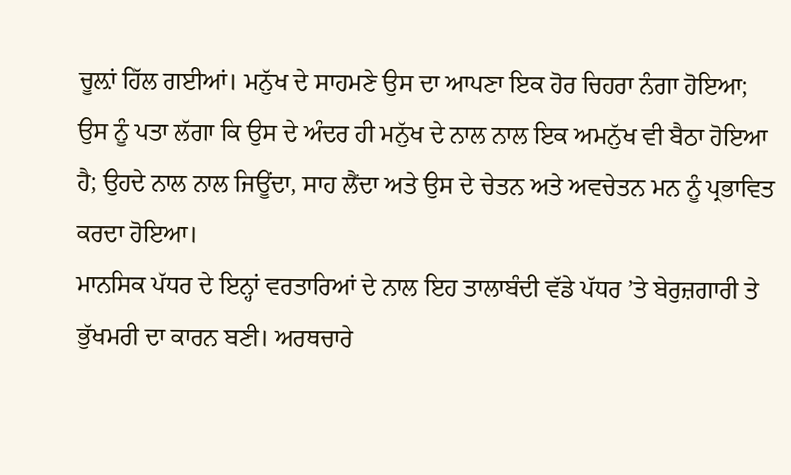ਚੂਲ਼ਾਂ ਹਿੱਲ ਗਈਆਂ। ਮਨੁੱਖ ਦੇ ਸਾਹਮਣੇ ਉਸ ਦਾ ਆਪਣਾ ਇਕ ਹੋਰ ਚਿਹਰਾ ਨੰਗਾ ਹੋਇਆ; ਉਸ ਨੂੰ ਪਤਾ ਲੱਗਾ ਕਿ ਉਸ ਦੇ ਅੰਦਰ ਹੀ ਮਨੁੱਖ ਦੇ ਨਾਲ ਨਾਲ ਇਕ ਅਮਨੁੱਖ ਵੀ ਬੈਠਾ ਹੋਇਆ ਹੈ; ਉਹਦੇ ਨਾਲ ਨਾਲ ਜਿਊਂਦਾ, ਸਾਹ ਲੈਂਦਾ ਅਤੇ ਉਸ ਦੇ ਚੇਤਨ ਅਤੇ ਅਵਚੇਤਨ ਮਨ ਨੂੰ ਪ੍ਰਭਾਵਿਤ ਕਰਦਾ ਹੋਇਆ।
ਮਾਨਸਿਕ ਪੱਧਰ ਦੇ ਇਨ੍ਹਾਂ ਵਰਤਾਰਿਆਂ ਦੇ ਨਾਲ ਇਹ ਤਾਲਾਬੰਦੀ ਵੱਡੇ ਪੱਧਰ ’ਤੇ ਬੇਰੁਜ਼ਗਾਰੀ ਤੇ ਭੁੱਖਮਰੀ ਦਾ ਕਾਰਨ ਬਣੀ। ਅਰਥਚਾਰੇ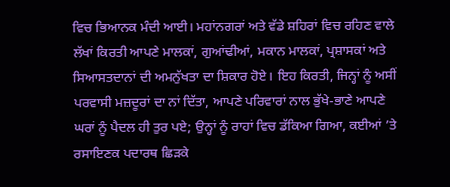ਵਿਚ ਭਿਆਨਕ ਮੰਦੀ ਆਈ। ਮਹਾਂਨਗਰਾਂ ਅਤੇ ਵੱਡੇ ਸ਼ਹਿਰਾਂ ਵਿਚ ਰਹਿਣ ਵਾਲੇ ਲੱਖਾਂ ਕਿਰਤੀ ਆਪਣੇ ਮਾਲਕਾਂ, ਗੁਆਂਢੀਆਂ, ਮਕਾਨ ਮਾਲਕਾਂ, ਪ੍ਰਸ਼ਾਸਕਾਂ ਅਤੇ ਸਿਆਸਤਦਾਨਾਂ ਦੀ ਅਮਨੁੱਖਤਾ ਦਾ ਸ਼ਿਕਾਰ ਹੋਏ। ਇਹ ਕਿਰਤੀ, ਜਿਨ੍ਹਾਂ ਨੂੰ ਅਸੀਂ ਪਰਵਾਸੀ ਮਜ਼ਦੂਰਾਂ ਦਾ ਨਾਂ ਦਿੱਤਾ, ਆਪਣੇ ਪਰਿਵਾਰਾਂ ਨਾਲ ਭੁੱਖੇ-ਭਾਣੇ ਆਪਣੇ ਘਰਾਂ ਨੂੰ ਪੈਦਲ ਹੀ ਤੁਰ ਪਏ; ਉਨ੍ਹਾਂ ਨੂੰ ਰਾਹਾਂ ਵਿਚ ਡੱਕਿਆ ਗਿਆ, ਕਈਆਂ ’ਤੇ ਰਸਾਇਣਕ ਪਦਾਰਥ ਛਿੜਕੇ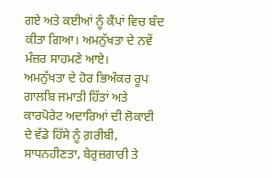ਗਏ ਅਤੇ ਕਈਆਂ ਨੂੰ ਕੈਂਪਾਂ ਵਿਚ ਬੰਦ ਕੀਤਾ ਗਿਆ। ਅਮਨੁੱਖਤਾ ਦੇ ਨਵੇਂ ਮੰਜ਼ਰ ਸਾਹਮਣੇ ਆਏ।
ਅਮਨੁੱਖਤਾ ਦੇ ਹੋਰ ਭਿਅੰਕਰ ਰੂਪ ਗਾਲਬਿ ਜਮਾਤੀ ਹਿੱਤਾਂ ਅਤੇ ਕਾਰਪੋਰੇਟ ਅਦਾਰਿਆਂ ਦੀ ਲੋਕਾਈ ਦੇ ਵੱਡੇ ਹਿੱਸੇ ਨੂੰ ਗ਼ਰੀਬੀ, ਸਾਧਨਹੀਣਤਾ, ਬੇਰੁਜ਼ਗਾਰੀ ਤੇ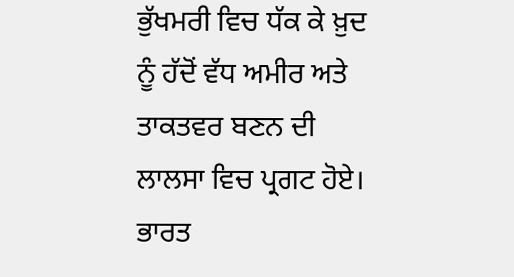ਭੁੱਖਮਰੀ ਵਿਚ ਧੱਕ ਕੇ ਖ਼ੁਦ ਨੂੰ ਹੱਦੋਂ ਵੱਧ ਅਮੀਰ ਅਤੇ ਤਾਕਤਵਰ ਬਣਨ ਦੀ ਲਾਲਸਾ ਵਿਚ ਪ੍ਰਗਟ ਹੋਏ। ਭਾਰਤ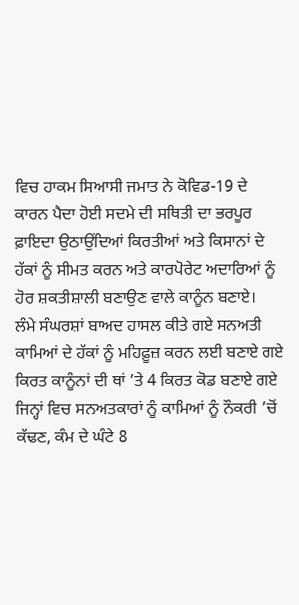ਵਿਚ ਹਾਕਮ ਸਿਆਸੀ ਜਮਾਤ ਨੇ ਕੋਵਿਡ-19 ਦੇ ਕਾਰਨ ਪੈਦਾ ਹੋਈ ਸਦਮੇ ਦੀ ਸਥਿਤੀ ਦਾ ਭਰਪੂਰ ਫ਼ਾਇਦਾ ਉਠਾਉਂਦਿਆਂ ਕਿਰਤੀਆਂ ਅਤੇ ਕਿਸਾਨਾਂ ਦੇ ਹੱਕਾਂ ਨੂੰ ਸੀਮਤ ਕਰਨ ਅਤੇ ਕਾਰਪੋਰੇਟ ਅਦਾਰਿਆਂ ਨੂੰ ਹੋਰ ਸ਼ਕਤੀਸ਼ਾਲੀ ਬਣਾਉਣ ਵਾਲੇ ਕਾਨੂੰਨ ਬਣਾਏ।
ਲੰਮੇ ਸੰਘਰਸ਼ਾਂ ਬਾਅਦ ਹਾਸਲ ਕੀਤੇ ਗਏ ਸਨਅਤੀ ਕਾਮਿਆਂ ਦੇ ਹੱਕਾਂ ਨੂੰ ਮਹਿਫ਼ੂਜ਼ ਕਰਨ ਲਈ ਬਣਾਏ ਗਏ ਕਿਰਤ ਕਾਨੂੰਨਾਂ ਦੀ ਥਾਂ ’ਤੇ 4 ਕਿਰਤ ਕੋਡ ਬਣਾਏ ਗਏ ਜਿਨ੍ਹਾਂ ਵਿਚ ਸਨਅਤਕਾਰਾਂ ਨੂੰ ਕਾਮਿਆਂ ਨੂੰ ਨੌਕਰੀ ’ਚੋਂ ਕੱਢਣ, ਕੰਮ ਦੇ ਘੰਟੇ 8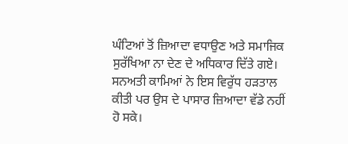ਘੰਟਿਆਂ ਤੋਂ ਜ਼ਿਆਦਾ ਵਧਾਉਣ ਅਤੇ ਸਮਾਜਿਕ ਸੁਰੱਖਿਆ ਨਾ ਦੇਣ ਦੇ ਅਧਿਕਾਰ ਦਿੱਤੇ ਗਏ। ਸਨਅਤੀ ਕਾਮਿਆਂ ਨੇ ਇਸ ਵਿਰੁੱਧ ਹੜਤਾਲ ਕੀਤੀ ਪਰ ਉਸ ਦੇ ਪਾਸਾਰ ਜ਼ਿਆਦਾ ਵੱਡੇ ਨਹੀਂ ਹੋ ਸਕੇ।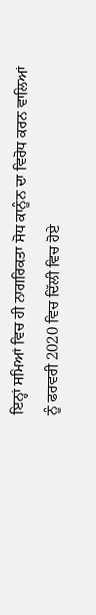ਇਨ੍ਹਾਂ ਸਮਿਆਂ ਵਿਚ ਹੀ ਨਾਗਰਿਕਤਾ ਸੋਧ ਕਾਨੂੰਨ ਦਾ ਵਿਰੋਧ ਕਰਨ ਵਾਲਿਆਂ ਨੂੰ ਫਰਵਰੀ 2020 ਵਿਚ ਦਿੱਲੀ ਵਿਚ ਹੋਏ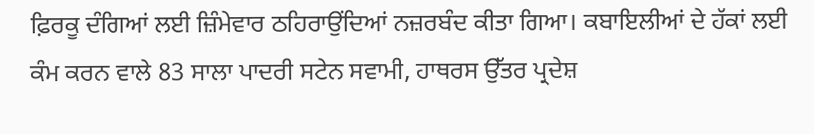ਫ਼ਿਰਕੂ ਦੰਗਿਆਂ ਲਈ ਜ਼ਿੰਮੇਵਾਰ ਠਹਿਰਾਉਂਦਿਆਂ ਨਜ਼ਰਬੰਦ ਕੀਤਾ ਗਿਆ। ਕਬਾਇਲੀਆਂ ਦੇ ਹੱਕਾਂ ਲਈ ਕੰਮ ਕਰਨ ਵਾਲੇ 83 ਸਾਲਾ ਪਾਦਰੀ ਸਟੇਨ ਸਵਾਮੀ, ਹਾਥਰਸ ਉੱਤਰ ਪ੍ਰਦੇਸ਼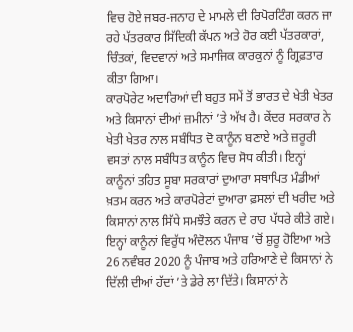ਵਿਚ ਹੋਏ ਜਬਰ-ਜਨਾਹ ਦੇ ਮਾਮਲੇ ਦੀ ਰਿਪੋਰਟਿੰਗ ਕਰਨ ਜਾ ਰਹੇ ਪੱਤਰਕਾਰ ਸਿੱਦਿਕੀ ਕੱਪਨ ਅਤੇ ਹੋਰ ਕਈ ਪੱਤਰਕਾਰਾਂ, ਚਿੰਤਕਾਂ, ਵਿਦਵਾਨਾਂ ਅਤੇ ਸਮਾਜਿਕ ਕਾਰਕੁਨਾਂ ਨੂੰ ਗ੍ਰਿਫ਼ਤਾਰ ਕੀਤਾ ਗਿਆ।
ਕਾਰਪੋਰੇਟ ਅਦਾਰਿਆਂ ਦੀ ਬਹੁਤ ਸਮੇਂ ਤੋਂ ਭਾਰਤ ਦੇ ਖੇਤੀ ਖੇਤਰ ਅਤੇ ਕਿਸਾਨਾਂ ਦੀਆਂ ਜ਼ਮੀਨਾਂ ’ਤੇ ਅੱਖ ਹੈ। ਕੇਂਦਰ ਸਰਕਾਰ ਨੇ ਖੇਤੀ ਖੇਤਰ ਨਾਲ ਸਬੰਧਿਤ ਦੋ ਕਾਨੂੰਨ ਬਣਾਏ ਅਤੇ ਜ਼ਰੂਰੀ ਵਸਤਾਂ ਨਾਲ ਸਬੰਧਿਤ ਕਾਨੂੰਨ ਵਿਚ ਸੋਧ ਕੀਤੀ। ਇਨ੍ਹਾਂ ਕਾਨੂੰਨਾਂ ਤਹਿਤ ਸੂਬਾ ਸਰਕਾਰਾਂ ਦੁਆਰਾ ਸਥਾਪਿਤ ਮੰਡੀਆਂ ਖ਼ਤਮ ਕਰਨ ਅਤੇ ਕਾਰਪੋਰੇਟਾਂ ਦੁਆਰਾ ਫ਼ਸਲਾਂ ਦੀ ਖਰੀਦ ਅਤੇ ਕਿਸਾਨਾਂ ਨਾਲ ਸਿੱਧੇ ਸਮਝੌਤੇ ਕਰਨ ਦੇ ਰਾਹ ਪੱਧਰੇ ਕੀਤੇ ਗਏ। ਇਨ੍ਹਾਂ ਕਾਨੂੰਨਾਂ ਵਿਰੁੱਧ ਅੰਦੋਲਨ ਪੰਜਾਬ ’ਚੋਂ ਸ਼ੁਰੂ ਹੋਇਆ ਅਤੇ 26 ਨਵੰਬਰ 2020 ਨੂੰ ਪੰਜਾਬ ਅਤੇ ਹਰਿਆਣੇ ਦੇ ਕਿਸਾਨਾਂ ਨੇ ਦਿੱਲੀ ਦੀਆਂ ਹੱਦਾਂ ’ਤੇ ਡੇਰੇ ਲਾ ਦਿੱਤੇ। ਕਿਸਾਨਾਂ ਨੇ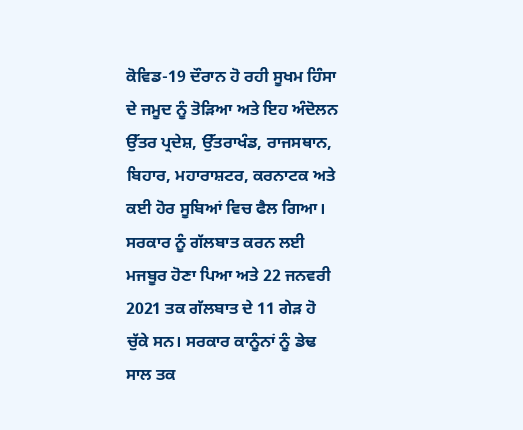ਕੋਵਿਡ-19 ਦੌਰਾਨ ਹੋ ਰਹੀ ਸੂਖਮ ਹਿੰਸਾ ਦੇ ਜਮੂਦ ਨੂੰ ਤੋੜਿਆ ਅਤੇ ਇਹ ਅੰਦੋਲਨ ਉੱਤਰ ਪ੍ਰਦੇਸ਼, ਉੱਤਰਾਖੰਡ, ਰਾਜਸਥਾਨ, ਬਿਹਾਰ, ਮਹਾਰਾਸ਼ਟਰ, ਕਰਨਾਟਕ ਅਤੇ ਕਈ ਹੋਰ ਸੂਬਿਆਂ ਵਿਚ ਫੈਲ ਗਿਆ। ਸਰਕਾਰ ਨੂੰ ਗੱਲਬਾਤ ਕਰਨ ਲਈ ਮਜਬੂਰ ਹੋਣਾ ਪਿਆ ਅਤੇ 22 ਜਨਵਰੀ 2021 ਤਕ ਗੱਲਬਾਤ ਦੇ 11 ਗੇੜ ਹੋ ਚੁੱਕੇ ਸਨ। ਸਰਕਾਰ ਕਾਨੂੰਨਾਂ ਨੂੰ ਡੇਢ ਸਾਲ ਤਕ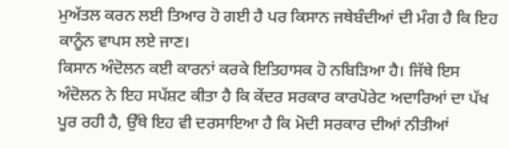ਮੁਅੱਤਲ ਕਰਨ ਲਈ ਤਿਆਰ ਹੋ ਗਈ ਹੈ ਪਰ ਕਿਸਾਨ ਜਥੇਬੰਦੀਆਂ ਦੀ ਮੰਗ ਹੈ ਕਿ ਇਹ ਕਾਨੂੰਨ ਵਾਪਸ ਲਏ ਜਾਣ।
ਕਿਸਾਨ ਅੰਦੋਲਨ ਕਈ ਕਾਰਨਾਂ ਕਰਕੇ ਇਤਿਹਾਸਕ ਹੋ ਨਬਿੜਿਆ ਹੈ। ਜਿੱਥੇ ਇਸ ਅੰਦੋਲਨ ਨੇ ਇਹ ਸਪੱਸ਼ਟ ਕੀਤਾ ਹੈ ਕਿ ਕੇਂਦਰ ਸਰਕਾਰ ਕਾਰਪੋਰੇਟ ਅਦਾਰਿਆਂ ਦਾ ਪੱਖ ਪੂਰ ਰਹੀ ਹੈ, ਉੱਥੇ ਇਹ ਵੀ ਦਰਸਾਇਆ ਹੈ ਕਿ ਮੋਦੀ ਸਰਕਾਰ ਦੀਆਂ ਨੀਤੀਆਂ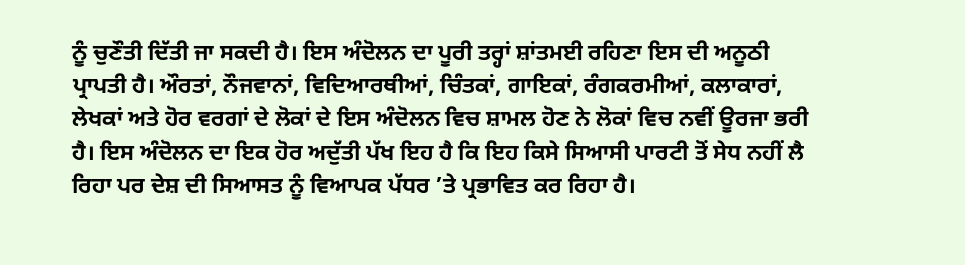ਨੂੰ ਚੁਣੌਤੀ ਦਿੱਤੀ ਜਾ ਸਕਦੀ ਹੈ। ਇਸ ਅੰਦੋਲਨ ਦਾ ਪੂਰੀ ਤਰ੍ਹਾਂ ਸ਼ਾਂਤਮਈ ਰਹਿਣਾ ਇਸ ਦੀ ਅਨੂਠੀ ਪ੍ਰਾਪਤੀ ਹੈ। ਔਰਤਾਂ, ਨੌਜਵਾਨਾਂ, ਵਿਦਿਆਰਥੀਆਂ, ਚਿੰਤਕਾਂ, ਗਾਇਕਾਂ, ਰੰਗਕਰਮੀਆਂ, ਕਲਾਕਾਰਾਂ, ਲੇਖਕਾਂ ਅਤੇ ਹੋਰ ਵਰਗਾਂ ਦੇ ਲੋਕਾਂ ਦੇ ਇਸ ਅੰਦੋਲਨ ਵਿਚ ਸ਼ਾਮਲ ਹੋਣ ਨੇ ਲੋਕਾਂ ਵਿਚ ਨਵੀਂ ਊਰਜਾ ਭਰੀ ਹੈ। ਇਸ ਅੰਦੋਲਨ ਦਾ ਇਕ ਹੋਰ ਅਦੁੱਤੀ ਪੱਖ ਇਹ ਹੈ ਕਿ ਇਹ ਕਿਸੇ ਸਿਆਸੀ ਪਾਰਟੀ ਤੋਂ ਸੇਧ ਨਹੀਂ ਲੈ ਰਿਹਾ ਪਰ ਦੇਸ਼ ਦੀ ਸਿਆਸਤ ਨੂੰ ਵਿਆਪਕ ਪੱਧਰ ’ਤੇ ਪ੍ਰਭਾਵਿਤ ਕਰ ਰਿਹਾ ਹੈ।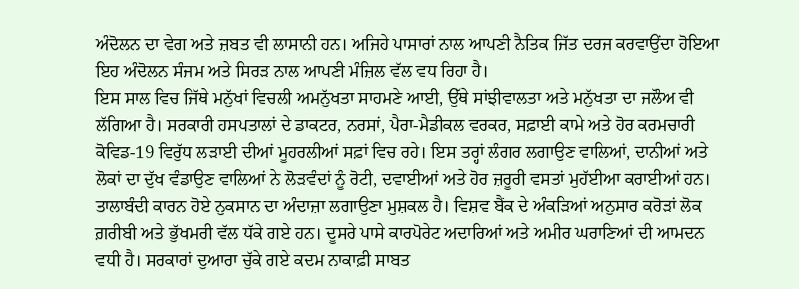ਅੰਦੋਲਨ ਦਾ ਵੇਗ ਅਤੇ ਜ਼ਬਤ ਵੀ ਲਾਸਾਨੀ ਹਨ। ਅਜਿਹੇ ਪਾਸਾਰਾਂ ਨਾਲ ਆਪਣੀ ਨੈਤਿਕ ਜਿੱਤ ਦਰਜ ਕਰਵਾਉਂਦਾ ਹੋਇਆ ਇਹ ਅੰਦੋਲਨ ਸੰਜਮ ਅਤੇ ਸਿਰੜ ਨਾਲ ਆਪਣੀ ਮੰਜ਼ਿਲ ਵੱਲ ਵਧ ਰਿਹਾ ਹੈ।
ਇਸ ਸਾਲ ਵਿਚ ਜਿੱਥੇ ਮਨੁੱਖਾਂ ਵਿਚਲੀ ਅਮਨੁੱਖਤਾ ਸਾਹਮਣੇ ਆਈ, ਉੱਥੇ ਸਾਂਝੀਵਾਲਤਾ ਅਤੇ ਮਨੁੱਖਤਾ ਦਾ ਜਲੌਅ ਵੀ ਲੱਗਿਆ ਹੈ। ਸਰਕਾਰੀ ਹਸਪਤਾਲਾਂ ਦੇ ਡਾਕਟਰ, ਨਰਸਾਂ, ਪੈਰਾ-ਮੈਡੀਕਲ ਵਰਕਰ, ਸਫ਼ਾਈ ਕਾਮੇ ਅਤੇ ਹੋਰ ਕਰਮਚਾਰੀ ਕੋਵਿਡ-19 ਵਿਰੁੱਧ ਲੜਾਈ ਦੀਆਂ ਮੂਹਰਲੀਆਂ ਸਫ਼ਾਂ ਵਿਚ ਰਹੇ। ਇਸ ਤਰ੍ਹਾਂ ਲੰਗਰ ਲਗਾਉਣ ਵਾਲਿਆਂ, ਦਾਨੀਆਂ ਅਤੇ ਲੋਕਾਂ ਦਾ ਦੁੱਖ ਵੰਡਾਉਣ ਵਾਲਿਆਂ ਨੇ ਲੋੜਵੰਦਾਂ ਨੂੰ ਰੋਟੀ, ਦਵਾਈਆਂ ਅਤੇ ਹੋਰ ਜ਼ਰੂਰੀ ਵਸਤਾਂ ਮੁਹੱਈਆ ਕਰਾਈਆਂ ਹਨ।
ਤਾਲਾਬੰਦੀ ਕਾਰਨ ਹੋਏ ਨੁਕਸਾਨ ਦਾ ਅੰਦਾਜ਼ਾ ਲਗਾਉਣਾ ਮੁਸ਼ਕਲ ਹੈ। ਵਿਸ਼ਵ ਬੈਂਕ ਦੇ ਅੰਕੜਿਆਂ ਅਨੁਸਾਰ ਕਰੋੜਾਂ ਲੋਕ ਗ਼ਰੀਬੀ ਅਤੇ ਭੁੱਖਮਰੀ ਵੱਲ ਧੱਕੇ ਗਏ ਹਨ। ਦੂਸਰੇ ਪਾਸੇ ਕਾਰਪੋਰੇਟ ਅਦਾਰਿਆਂ ਅਤੇ ਅਮੀਰ ਘਰਾਣਿਆਂ ਦੀ ਆਮਦਨ ਵਧੀ ਹੈ। ਸਰਕਾਰਾਂ ਦੁਆਰਾ ਚੁੱਕੇ ਗਏ ਕਦਮ ਨਾਕਾਫ਼ੀ ਸਾਬਤ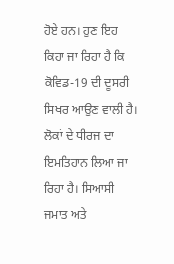ਹੋਏ ਹਨ। ਹੁਣ ਇਹ ਕਿਹਾ ਜਾ ਰਿਹਾ ਹੈ ਕਿ ਕੋਵਿਡ-19 ਦੀ ਦੂਸਰੀ ਸਿਖਰ ਆਉਣ ਵਾਲੀ ਹੈ। ਲੋਕਾਂ ਦੇ ਧੀਰਜ ਦਾ ਇਮਤਿਹਾਨ ਲਿਆ ਜਾ ਰਿਹਾ ਹੈ। ਸਿਆਸੀ ਜਮਾਤ ਅਤੇ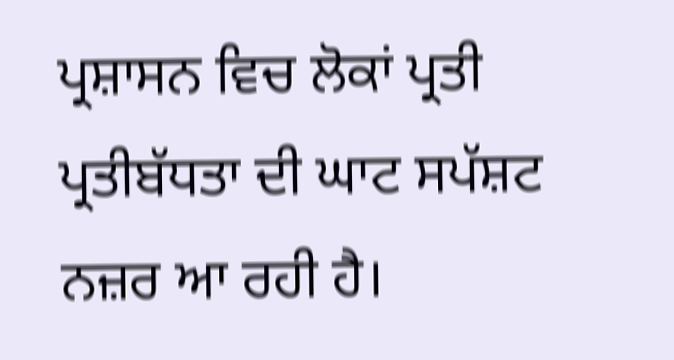ਪ੍ਰਸ਼ਾਸਨ ਵਿਚ ਲੋਕਾਂ ਪ੍ਰਤੀ ਪ੍ਰਤੀਬੱਧਤਾ ਦੀ ਘਾਟ ਸਪੱਸ਼ਟ ਨਜ਼ਰ ਆ ਰਹੀ ਹੈ।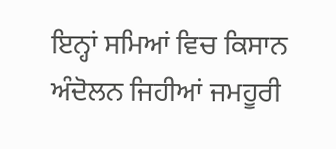ਇਨ੍ਹਾਂ ਸਮਿਆਂ ਵਿਚ ਕਿਸਾਨ ਅੰਦੋਲਨ ਜਿਹੀਆਂ ਜਮਹੂਰੀ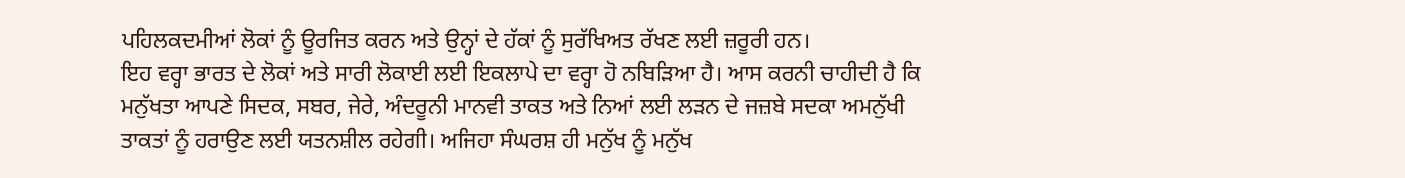ਪਹਿਲਕਦਮੀਆਂ ਲੋਕਾਂ ਨੂੰ ਊਰਜਿਤ ਕਰਨ ਅਤੇ ਉਨ੍ਹਾਂ ਦੇ ਹੱਕਾਂ ਨੂੰ ਸੁਰੱਖਿਅਤ ਰੱਖਣ ਲਈ ਜ਼ਰੂਰੀ ਹਨ।
ਇਹ ਵਰ੍ਹਾ ਭਾਰਤ ਦੇ ਲੋਕਾਂ ਅਤੇ ਸਾਰੀ ਲੋਕਾਈ ਲਈ ਇਕਲਾਪੇ ਦਾ ਵਰ੍ਹਾ ਹੋ ਨਬਿੜਿਆ ਹੈ। ਆਸ ਕਰਨੀ ਚਾਹੀਦੀ ਹੈ ਕਿ ਮਨੁੱਖਤਾ ਆਪਣੇ ਸਿਦਕ, ਸਬਰ, ਜੇਰੇ, ਅੰਦਰੂਨੀ ਮਾਨਵੀ ਤਾਕਤ ਅਤੇ ਨਿਆਂ ਲਈ ਲੜਨ ਦੇ ਜਜ਼ਬੇ ਸਦਕਾ ਅਮਨੁੱਖੀ ਤਾਕਤਾਂ ਨੂੰ ਹਰਾਉਣ ਲਈ ਯਤਨਸ਼ੀਲ ਰਹੇਗੀ। ਅਜਿਹਾ ਸੰਘਰਸ਼ ਹੀ ਮਨੁੱਖ ਨੂੰ ਮਨੁੱਖ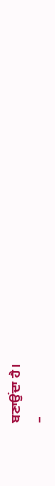ਬਣਾਉਂਦਾ ਹੈ।
–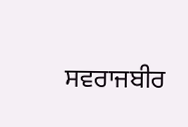ਸਵਰਾਜਬੀਰ